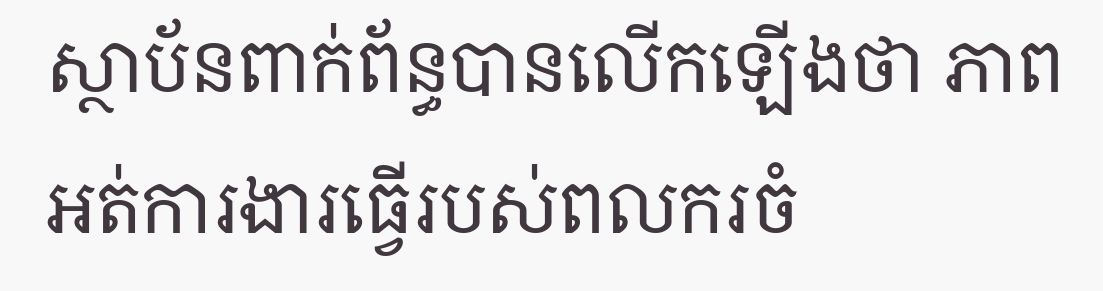ស្ថាប័នពាក់ព័ន្ធបានលើកឡើងថា ភាពអត់ការងារធ្វើរបស់ពលករចំ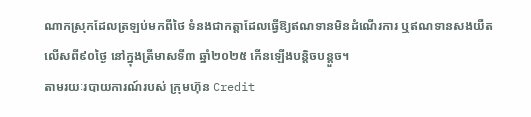ណាកស្រុកដែលត្រឡប់មកពីថៃ ទំនងជាកត្តាដែលធ្វើឱ្យឥណទានមិនដំណើរការ ឬឥណទានសងយឺតលើសពី៩០ថ្ងៃ នៅក្នុងត្រីមាសទី៣ ឆ្នាំ២០២៥ កើនឡើងបន្តិចបន្តួច។
តាមរយៈរបាយការណ៍របស់ ក្រុមហ៊ុន Credit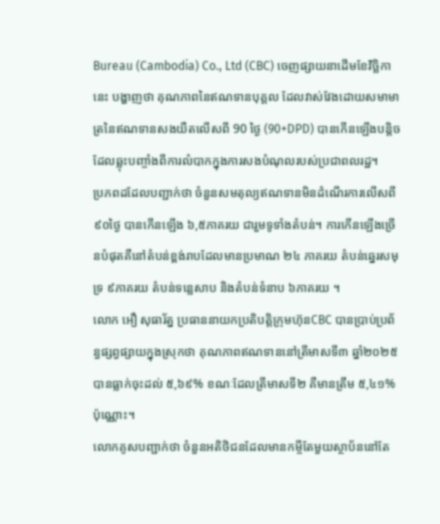Bureau (Cambodia) Co., Ltd (CBC) ចេញផ្សាយនាដើមខែវិច្ឆិកានេះ បង្ហាញថា គុណភាពនៃឥណទានបុគ្គល ដែលវាស់វែងដោយសមាមាត្រនៃឥណទានសងយឺតលើសពី 90 ថ្ងៃ (90+DPD) បានកើនឡើងបន្តិច ដែលឆ្លុះបញ្ចាំងពីការលំបាកក្នុងការសងបំណុលរបស់ប្រជាពលរដ្ឋ។
ប្រភពដដែលបញ្ជាក់ថា ចំនួនសមតុល្យឥណទានមិនដំណើរការលើសពី៩០ថ្ងៃ បានកើនឡើង ៦,៥ភាគរយ ជារួមទូទាំងតំបន់។ ការកើនឡើងច្រើនបំផុតគឺនៅតំបន់ខ្ពង់រាបដែលមានប្រមាណ ២៤ ភាគរយ តំបន់ឆ្នេរសមុទ្រ ៩ភាគរយ តំបន់ទន្លេសាប និងតំបន់ទំនាប ៦ភាគរយ ។
លោក អឿ សុធារ័ត្ន ប្រធាននាយកប្រតិបត្តិក្រុមហ៊ុនCBC បានប្រាប់ប្រព័ន្ធផ្សព្វផ្សាយក្នុងស្រុកថា គុណភាពឥណទាននៅត្រីមាសទី៣ ឆ្នាំ២០២៥ បានធ្លាក់ចុះដល់ ៥,៦៩% ខណៈដែលត្រីមាសទី២ គឺមានត្រឹម ៥,៤១% ប៉ុណ្ណោះ។
លោកគូសបញ្ជាក់ថា ចំនួនអតិថិជនដែលមានកម្ចីតែមួយស្ថាប័ននៅតែ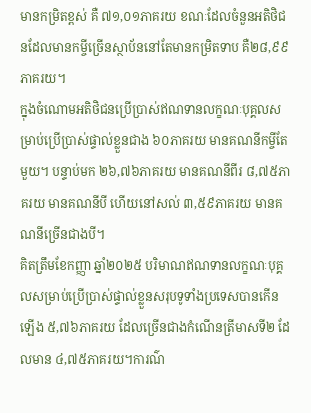មានកម្រិតខ្ពស់ គឺ ៧១,០១ភាគរយ ខណៈដែលចំនួនអតិថិជនដែលមានកម្ចីច្រើនស្ថាប័ននៅតែមានកម្រិតទាប គឺ២៨,៩៩ភាគរយ។
ក្នុងចំណោមអតិថិជនប្រើប្រាស់ឥណទានលក្ខណៈបុគ្គលសម្រាប់ប្រើប្រាស់ផ្ទាល់ខ្លួនជាង ៦០ភាគរយ មានគណនីកម្ចីតែមួយ។ បន្ទាប់មក ២៦,៧៦ភាគរយ មានគណនីពីរ ៨,៧៥ភាគរយ មានគណនីបី ហើយនៅសល់ ៣,៥៩ភាគរយ មានគណនីច្រើនជាងបី។
គិតត្រឹមខែកញ្ញា ឆ្នាំ២០២៥ បរិមាណឥណទានលក្ខណៈបុគ្គលសម្រាប់ប្រើប្រាស់ផ្ទាល់ខ្លួនសរុបទូទាំងប្រទេសបានកើនឡើង ៥,៧៦ភាគរយ ដែលច្រើនជាងកំណើនត្រីមាសទី២ ដែលមាន ៤,៧៥ភាគរយ។ការណ៌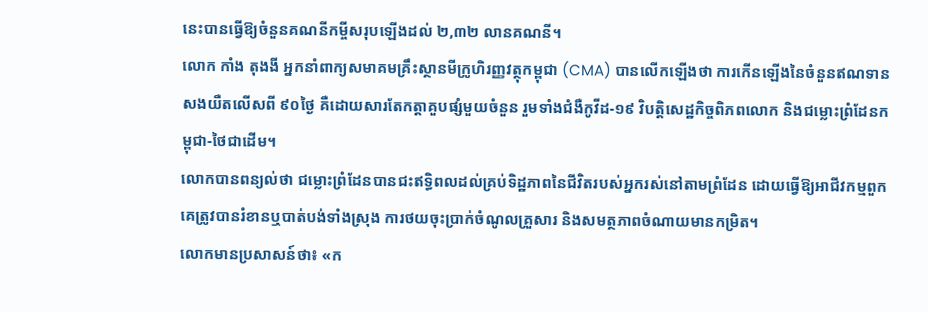នេះបានធ្វើឱ្យចំនួនគណនីកម្ចីសរុបឡើងដល់ ២,៣២ លានគណនី។
លោក កាំង តុងងី អ្នកនាំពាក្យសមាគមគ្រឹះស្ថានមីក្រូហិរញ្ញវត្ថុកម្ពុជា (CMA) បានលើកឡើងថា ការកើនឡើងនៃចំនួនឥណទានសងយឺតលើសពី ៩០ថ្ងៃ គឺដោយសារតែកត្តាគួបផ្សំមួយចំនួន រួមទាំងជំងឺកូវីដ-១៩ វិបត្តិសេដ្ឋកិច្ចពិភពលោក និងជម្លោះព្រំដែនកម្ពុជា-ថៃជាដើម។
លោកបានពន្យល់ថា ជម្លោះព្រំដែនបានជះឥទ្ធិពលដល់គ្រប់ទិដ្ឋភាពនៃជីវិតរបស់អ្នករស់នៅតាមព្រំដែន ដោយធ្វើឱ្យអាជីវកម្មពួកគេត្រូវបានរំខានឬបាត់បង់ទាំងស្រុង ការថយចុះប្រាក់ចំណូលគ្រួសារ និងសមត្ថភាពចំណាយមានកម្រិត។
លោកមានប្រសាសន៍ថា៖ «ក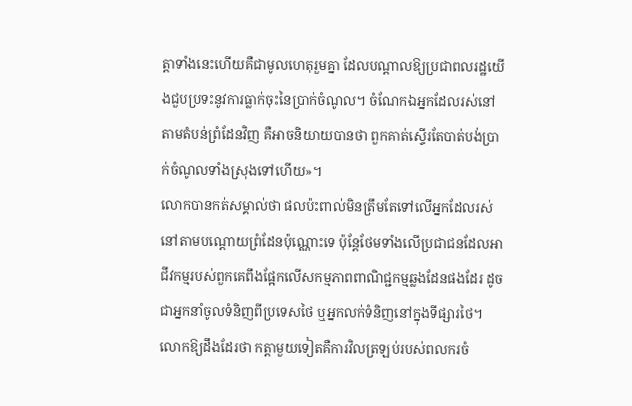ត្តាទាំងនេះហើយគឺជាមូលហេតុរួមគ្នា ដែលបណ្ដាលឱ្យប្រជាពលរដ្ឋយើងជួបប្រទះនូវការធ្លាក់ចុះនៃប្រាក់ចំណូល។ ចំណែកឯអ្នកដែលរស់នៅតាមតំបន់ព្រំដែនវិញ គឺអាចនិយាយបានថា ពួកគាត់ស្ទើរតែបាត់បង់ប្រាក់ចំណូលទាំងស្រុងទៅហើយ»។
លោកបានកត់សម្គាល់ថា ផលប៉ះពាល់មិនត្រឹមតែទៅលើអ្នកដែលរស់នៅតាមបណ្ដោយព្រំដែនប៉ុណ្ណោះទេ ប៉ុន្តែថែមទាំងលើប្រជាជនដែលអាជីវកម្មរបស់ពួកគេពឹងផ្អែកលើសកម្មភាពពាណិជ្ជកម្មឆ្លងដែនផងដែរ ដូចជាអ្នកនាំចូលទំនិញពីប្រទេសថៃ ឬអ្នកលក់ទំនិញនៅក្នុងទីផ្សារថៃ។
លោកឱ្យដឹងដែរថា កត្តាមួយទៀតគឺការវិលត្រឡប់របស់ពលករចំ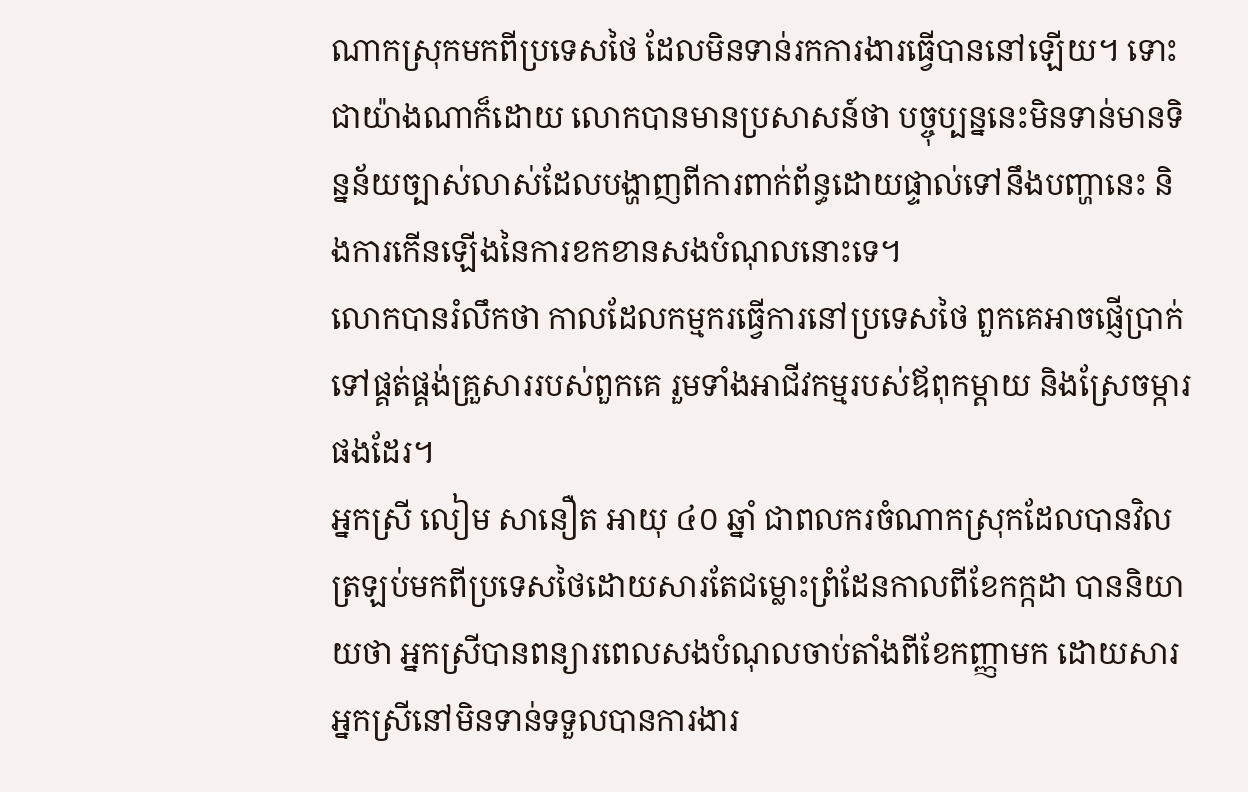ណាកស្រុកមកពីប្រទេសថៃ ដែលមិនទាន់រកការងារធ្វើបាននៅឡើយ។ ទោះជាយ៉ាងណាក៏ដោយ លោកបានមានប្រសាសន៍ថា បច្ចុប្បន្ននេះមិនទាន់មានទិន្នន័យច្បាស់លាស់ដែលបង្ហាញពីការពាក់ព័ន្ធដោយផ្ទាល់ទៅនឹងបញ្ហានេះ និងការកើនឡើងនៃការខកខានសងបំណុលនោះទេ។
លោកបានរំលឹកថា កាលដែលកម្មករធ្វើការនៅប្រទេសថៃ ពួកគេអាចផ្ញើប្រាក់ទៅផ្គត់ផ្គង់គ្រួសាររបស់ពួកគេ រួមទាំងអាជីវកម្មរបស់ឪពុកម្តាយ និងស្រែចម្ការផងដែរ។
អ្នកស្រី លៀម សានឿត អាយុ ៤០ ឆ្នាំ ជាពលករចំណាកស្រុកដែលបានវិលត្រឡប់មកពីប្រទេសថៃដោយសារតែជម្លោះព្រំដែនកាលពីខែកក្កដា បាននិយាយថា អ្នកស្រីបានពន្យារពេលសងបំណុលចាប់តាំងពីខែកញ្ញាមក ដោយសារអ្នកស្រីនៅមិនទាន់ទទួលបានការងារ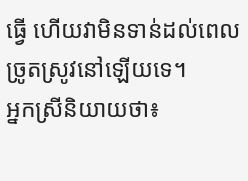ធ្វើ ហើយវាមិនទាន់ដល់ពេលច្រូតស្រូវនៅឡើយទេ។
អ្នកស្រីនិយាយថា៖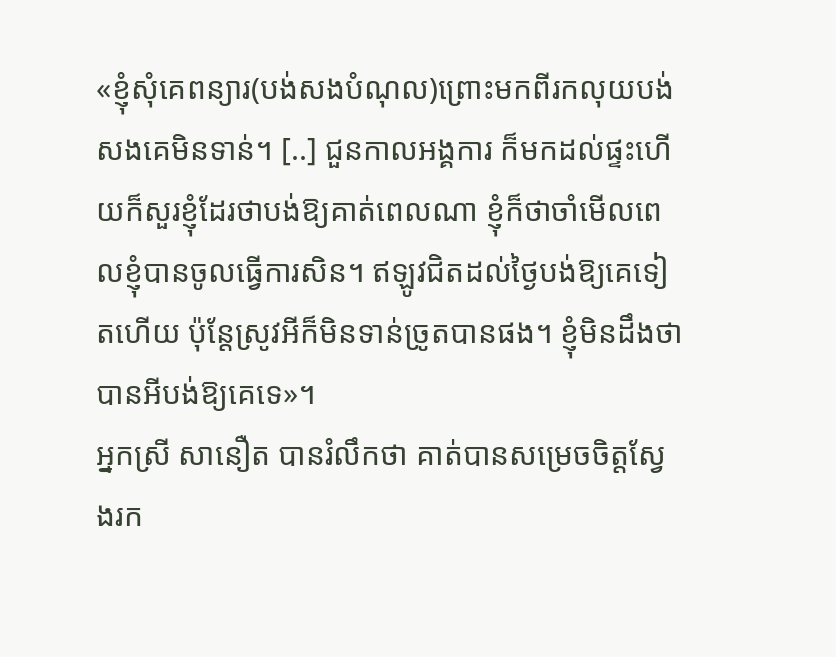«ខ្ញុំសុំគេពន្យារ(បង់សងបំណុល)ព្រោះមកពីរកលុយបង់សងគេមិនទាន់។ [..] ជួនកាលអង្គការ ក៏មកដល់ផ្ទះហើយក៏សួរខ្ញុំដែរថាបង់ឱ្យគាត់ពេលណា ខ្ញុំក៏ថាចាំមើលពេលខ្ញុំបានចូលធ្វើការសិន។ ឥឡូវជិតដល់ថ្ងៃបង់ឱ្យគេទៀតហើយ ប៉ុន្តែស្រូវអីក៏មិនទាន់ច្រូតបានផង។ ខ្ញុំមិនដឹងថាបានអីបង់ឱ្យគេទេ»។
អ្នកស្រី សានឿត បានរំលឹកថា គាត់បានសម្រេចចិត្តស្វែងរក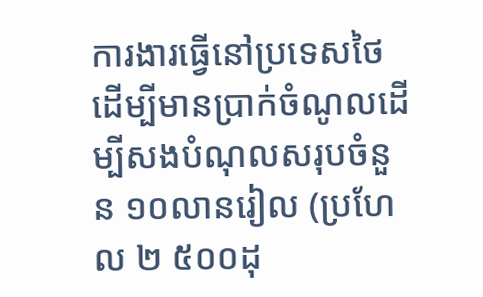ការងារធ្វើនៅប្រទេសថៃ ដើម្បីមានប្រាក់ចំណូលដើម្បីសងបំណុលសរុបចំនួន ១០លានរៀល (ប្រហែល ២ ៥០០ដុ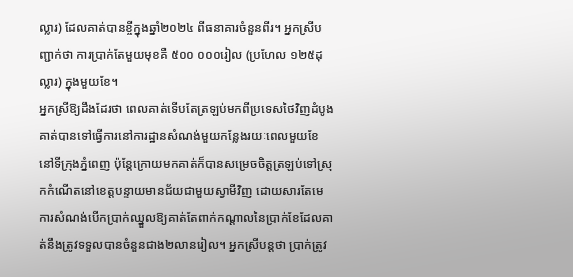ល្លារ) ដែលគាត់បានខ្ចីក្នុងឆ្នាំ២០២៤ ពីធនាគារចំនួនពីរ។ អ្នកស្រីបញ្ជាក់ថា ការប្រាក់តែមួយមុខគឺ ៥០០ ០០០រៀល (ប្រហែល ១២៥ដុល្លារ) ក្នុងមួយខែ។
អ្នកស្រីឱ្យដឹងដែរថា ពេលគាត់ទើបតែត្រឡប់មកពីប្រទេសថៃវិញដំបូង គាត់បានទៅធ្វើការនៅការដ្ឋានសំណង់មួយកន្លែងរយៈពេលមួយខែនៅទីក្រុងភ្នំពេញ ប៉ុន្តែក្រោយមកគាត់ក៏បានសម្រេចចិត្តត្រឡប់ទៅស្រុកកំណើតនៅខេត្តបន្ទាយមានជ័យជាមួយស្វាមីវិញ ដោយសារតែមេការសំណង់បើកប្រាក់ឈ្នួលឱ្យគាត់តែពាក់កណ្ដាលនៃប្រាក់ខែដែលគាត់នឹងត្រូវទទួលបានចំនួនជាង២លានរៀល។ អ្នកស្រីបន្តថា ប្រាក់ត្រូវ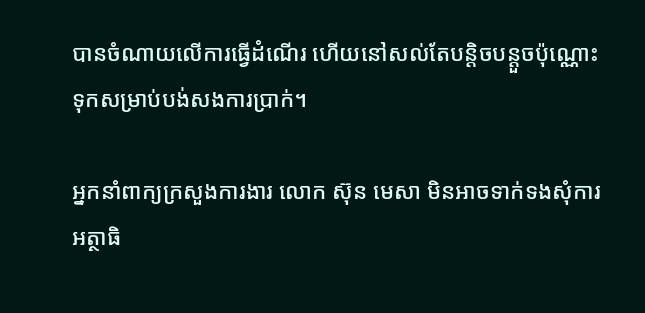បានចំណាយលើការធ្វើដំណើរ ហើយនៅសល់តែបន្តិចបន្តួចប៉ុណ្ណោះទុកសម្រាប់បង់សងការប្រាក់។

អ្នកនាំពាក្យក្រសួងការងារ លោក ស៊ុន មេសា មិនអាចទាក់ទងសុំការអត្ថាធិ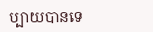ប្បាយបានទេ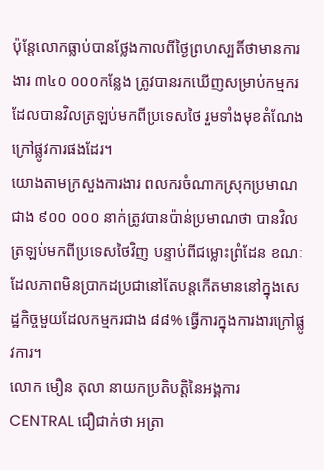ប៉ុន្តែលោកធ្លាប់បានថ្លែងកាលពីថ្ងៃព្រហស្បតិ៍ថាមានការងារ ៣៤០ ០០០កន្លែង ត្រូវបានរកឃើញសម្រាប់កម្មករដែលបានវិលត្រឡប់មកពីប្រទេសថៃ រួមទាំងមុខតំណែងក្រៅផ្លូវការផងដែរ។
យោងតាមក្រសួងការងារ ពលករចំណាកស្រុកប្រមាណជាង ៩០០ ០០០ នាក់ត្រូវបានប៉ាន់ប្រមាណថា បានវិលត្រឡប់មកពីប្រទេសថៃវិញ បន្ទាប់ពីជម្លោះព្រំដែន ខណៈដែលភាពមិនប្រាកដប្រជានៅតែបន្តកើតមាននៅក្នុងសេដ្ឋកិច្ចមួយដែលកម្មករជាង ៨៨% ធ្វើការក្នុងការងារក្រៅផ្លូវការ។
លោក មឿន តុលា នាយកប្រតិបត្តិនៃអង្គការ CENTRAL ជឿជាក់ថា អត្រា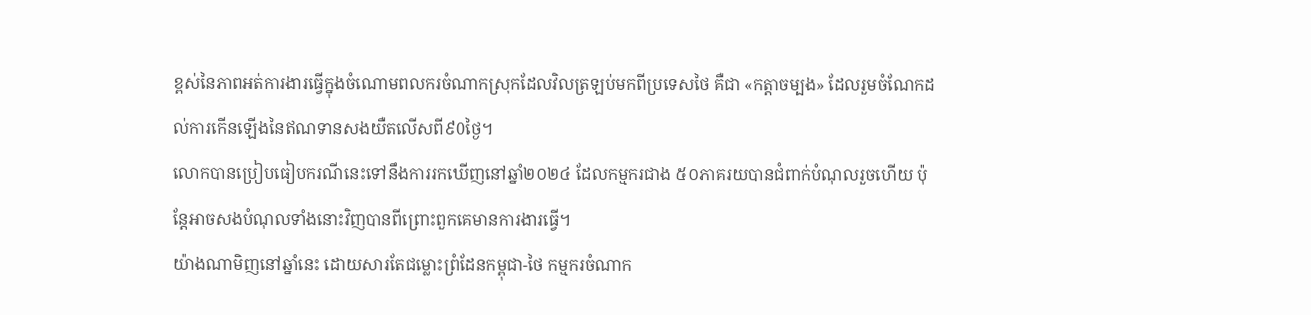ខ្ពស់នៃភាពអត់ការងារធ្វើក្នុងចំណោមពលករចំណាកស្រុកដែលវិលត្រឡប់មកពីប្រទេសថៃ គឺជា «កត្តាចម្បង» ដែលរួមចំណែកដល់ការកើនឡើងនៃឥណទានសងយឺតលើសពី៩0ថ្ងៃ។
លោកបានប្រៀបធៀបករណីនេះទៅនឹងការរកឃើញនៅឆ្នាំ២០២៤ ដែលកម្មករជាង ៥០ភាគរយបានជំពាក់បំណុលរួចហើយ ប៉ុន្តែអាចសងបំណុលទាំងនោះវិញបានពីព្រោះពួកគេមានការងារធ្វើ។
យ៉ាងណាមិញនៅឆ្នាំនេះ ដោយសារតែជម្លោះព្រំដែនកម្ពុជា-ថៃ កម្មករចំណាក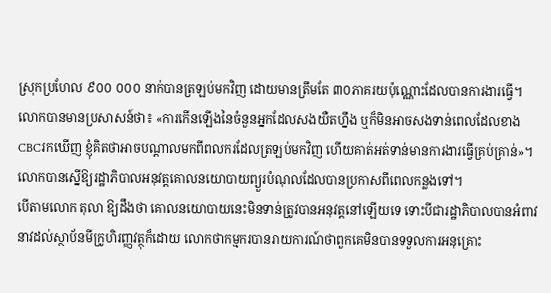ស្រុកប្រហែល ៩០០ ០០០ នាក់បានត្រឡប់មកវិញ ដោយមានត្រឹមតែ ៣០ភាគរយប៉ុណ្ណោះដែលបានការងារធ្វើ។
លោកបានមានប្រសាសន៍ថា៖ «ការកើនឡើងនៃចំនួនអ្នកដែលសងយឺតហ្នឹង ឬក៏មិនអាចសងទាន់ពេលដែលខាងCBCរកឃើញ ខ្ញុំគិតថាអាចបណ្ដាលមកពីពលករដែលត្រឡប់មកវិញ ហើយគាត់អត់ទាន់មានការងារធ្វើគ្រប់គ្រាន់»។
លោកបានស្នើឱ្យរដ្ឋាភិបាលអនុវត្តគោលនយោបាយព្យួរបំណុលដែលបានប្រកាសពីពេលកន្លងទៅ។
បើតាមលោក តុលា ឱ្យដឹងថា គោលនយោបាយនេះមិនទាន់ត្រូវបានអនុវត្តនៅឡើយទេ ទោះបីជារដ្ឋាភិបាលបានអំពាវនាវដល់ស្ថាប័នមីក្រូហិរញ្ញវត្ថុក៏ដោយ លោកថាកម្មករបានរាយការណ៍ថាពួកគេមិនបានទទួលការអនុគ្រោះ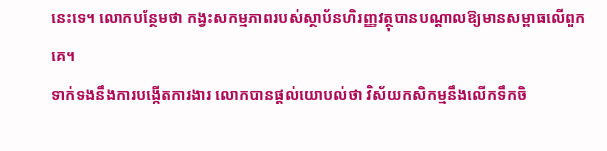នេះទេ។ លោកបន្ថែមថា កង្វះសកម្មភាពរបស់ស្ថាប័នហិរញ្ញវត្ថុបានបណ្តាលឱ្យមានសម្ពាធលើពួកគេ។
ទាក់ទងនឹងការបង្កើតការងារ លោកបានផ្ដល់យោបល់ថា វិស័យកសិកម្មនឹងលើកទឹកចិ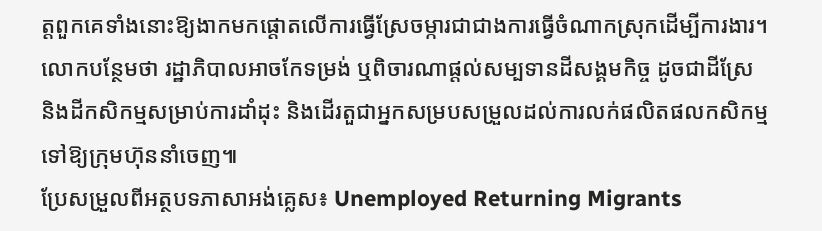ត្តពួកគេទាំងនោះឱ្យងាកមកផ្តោតលើការធ្វើស្រែចម្ការជាជាងការធ្វើចំណាកស្រុកដើម្បីការងារ។
លោកបន្ថែមថា រដ្ឋាភិបាលអាចកែទម្រង់ ឬពិចារណាផ្តល់សម្បទានដីសង្គមកិច្ច ដូចជាដីស្រែ និងដីកសិកម្មសម្រាប់ការដាំដុះ និងដើរតួជាអ្នកសម្របសម្រួលដល់ការលក់ផលិតផលកសិកម្មទៅឱ្យក្រុមហ៊ុននាំចេញ៕
ប្រែសម្រួលពីអត្ថបទភាសាអង់គ្លេស៖ Unemployed Returning Migrants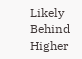Likely Behind Higher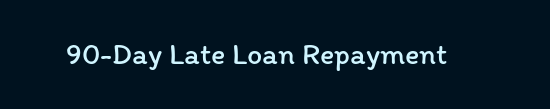90-Day Late Loan Repayment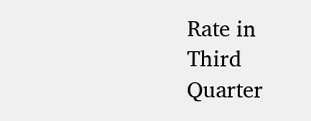Rate in Third Quarter